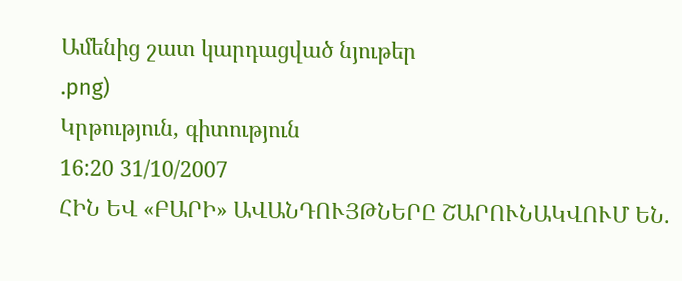Ամենից շատ կարդացված նյութեր
.png)
Կրթություն, գիտություն
16:20 31/10/2007
ՀԻՆ ԵՎ «ԲԱՐԻ» ԱՎԱՆԴՈՒՅԹՆԵՐԸ ՇԱՐՈՒՆԱԿՎՈՒՄ ԵՆ.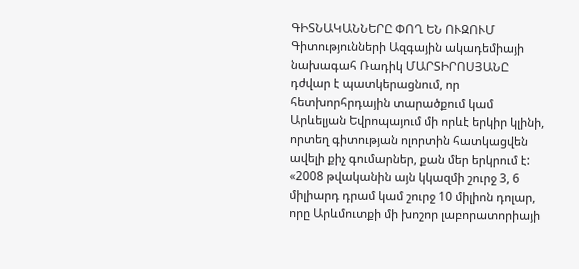ԳԻՏՆԱԿԱՆՆԵՐԸ ՓՈՂ ԵՆ ՈՒԶՈՒՄ
Գիտությունների Ազգային ակադեմիայի նախագահ Ռադիկ ՄԱՐՏԻՐՈՍՅԱՆԸ դժվար է պատկերացնում, որ հետխորհրդային տարածքում կամ Արևելյան Եվրոպայում մի որևէ երկիր կլինի, որտեղ գիտության ոլորտին հատկացվեն ավելի քիչ գումարներ, քան մեր երկրում է: «2008 թվականին այն կկազմի շուրջ 3, 6 միլիարդ դրամ կամ շուրջ 10 միլիոն դոլար, որը Արևմուտքի մի խոշոր լաբորատորիայի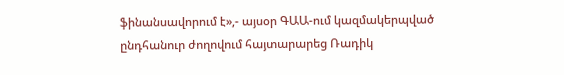ֆինանսավորում է»,- այսօր ԳԱԱ-ում կազմակերպված ընդհանուր ժողովում հայտարարեց Ռադիկ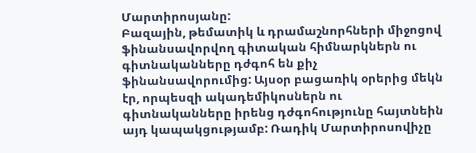Մարտիրոսյանը:
Բազային, թեմատիկ և դրամաշնորհների միջոցով ֆինանսավորվող գիտական հիմնարկներն ու գիտնականները դժգոհ են քիչ ֆինանսավորումից: Այսօր բացառիկ օրերից մեկն էր, որպեսզի ակադեմիկոսներն ու գիտնականները իրենց դժգոհությունը հայտնեին այդ կապակցությամբ: Ռադիկ Մարտիրոսովիչը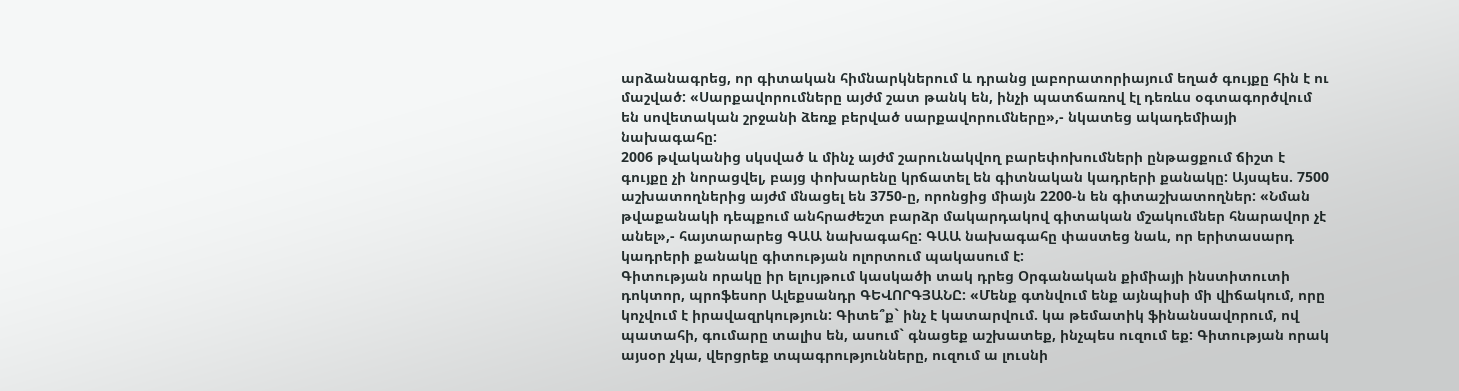արձանագրեց, որ գիտական հիմնարկներում և դրանց լաբորատորիայում եղած գույքը հին է ու մաշված: «Սարքավորումները այժմ շատ թանկ են, ինչի պատճառով էլ դեռևս օգտագործվում են սովետական շրջանի ձեռք բերված սարքավորումները»,- նկատեց ակադեմիայի նախագահը:
2006 թվականից սկսված և մինչ այժմ շարունակվող բարեփոխումների ընթացքում ճիշտ է գույքը չի նորացվել, բայց փոխարենը կրճատել են գիտնական կադրերի քանակը: Այսպես. 7500 աշխատողներից այժմ մնացել են 3750-ը, որոնցից միայն 2200-ն են գիտաշխատողներ: «Նման թվաքանակի դեպքում անհրաժեշտ բարձր մակարդակով գիտական մշակումներ հնարավոր չէ անել»,- հայտարարեց ԳԱԱ նախագահը: ԳԱԱ նախագահը փաստեց նաև, որ երիտասարդ կադրերի քանակը գիտության ոլորտում պակասում է:
Գիտության որակը իր ելույթում կասկածի տակ դրեց Օրգանական քիմիայի ինստիտուտի դոկտոր, պրոֆեսոր Ալեքսանդր ԳԵՎՈՐԳՅԱՆԸ: «Մենք գտնվում ենք այնպիսի մի վիճակում, որը կոչվում է իրավազրկություն: Գիտե՞ք` ինչ է կատարվում. կա թեմատիկ ֆինանսավորում, ով պատահի, գումարը տալիս են, ասում` գնացեք աշխատեք, ինչպես ուզում եք: Գիտության որակ այսօր չկա, վերցրեք տպագրությունները, ուզում ա լուսնի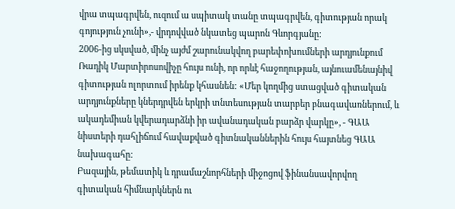վրա տպագրվեն, ուզում ա սպիտակ տանը տպագրվեն, գիտության որակ գոյություն չունի»,- վրդովված նկատեց պարոն Գևորգյանը:
2006-ից սկսված, մինչ այժմ շարունակվող բարեփոխումների արդյունքում Ռադիկ Մարտիրոսովիչը հույս ունի, որ որևէ հաջողության, այնուամենայնիվ գիտության ոլորտում իրենք կհասնեն: «Մեր կողմից ստացված գիտական արդյունքները կներդրվեն երկրի տնտեսության տարբեր բնագավառներում, և ակադեմիան կվերադարձնի իր ավանադական բարձր վարկը», - ԳԱԱ նիստերի դահլիճում հավաքված գիտնականներին հույս հայտնեց ԳԱԱ նախագահը:
Բազային, թեմատիկ և դրամաշնորհների միջոցով ֆինանսավորվող գիտական հիմնարկներն ու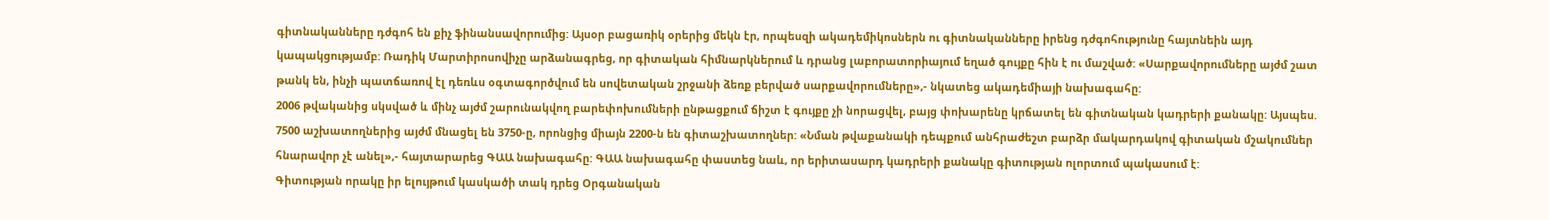գիտնականները դժգոհ են քիչ ֆինանսավորումից: Այսօր բացառիկ օրերից մեկն էր, որպեսզի ակադեմիկոսներն ու գիտնականները իրենց դժգոհությունը հայտնեին այդ կապակցությամբ: Ռադիկ Մարտիրոսովիչը արձանագրեց, որ գիտական հիմնարկներում և դրանց լաբորատորիայում եղած գույքը հին է ու մաշված: «Սարքավորումները այժմ շատ թանկ են, ինչի պատճառով էլ դեռևս օգտագործվում են սովետական շրջանի ձեռք բերված սարքավորումները»,- նկատեց ակադեմիայի նախագահը:
2006 թվականից սկսված և մինչ այժմ շարունակվող բարեփոխումների ընթացքում ճիշտ է գույքը չի նորացվել, բայց փոխարենը կրճատել են գիտնական կադրերի քանակը: Այսպես. 7500 աշխատողներից այժմ մնացել են 3750-ը, որոնցից միայն 2200-ն են գիտաշխատողներ: «Նման թվաքանակի դեպքում անհրաժեշտ բարձր մակարդակով գիտական մշակումներ հնարավոր չէ անել»,- հայտարարեց ԳԱԱ նախագահը: ԳԱԱ նախագահը փաստեց նաև, որ երիտասարդ կադրերի քանակը գիտության ոլորտում պակասում է:
Գիտության որակը իր ելույթում կասկածի տակ դրեց Օրգանական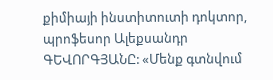քիմիայի ինստիտուտի դոկտոր, պրոֆեսոր Ալեքսանդր ԳԵՎՈՐԳՅԱՆԸ: «Մենք գտնվում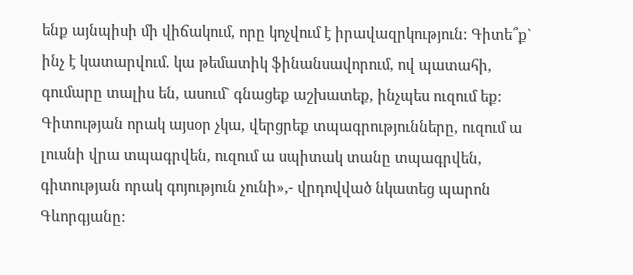ենք այնպիսի մի վիճակում, որը կոչվում է իրավազրկություն: Գիտե՞ք` ինչ է կատարվում. կա թեմատիկ ֆինանսավորում, ով պատահի, գումարը տալիս են, ասում` գնացեք աշխատեք, ինչպես ուզում եք: Գիտության որակ այսօր չկա, վերցրեք տպագրությունները, ուզում ա լուսնի վրա տպագրվեն, ուզում ա սպիտակ տանը տպագրվեն, գիտության որակ գոյություն չունի»,- վրդովված նկատեց պարոն Գևորգյանը: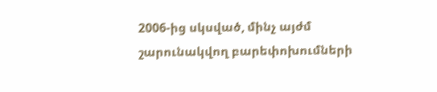2006-ից սկսված, մինչ այժմ շարունակվող բարեփոխումների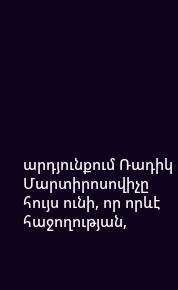արդյունքում Ռադիկ Մարտիրոսովիչը հույս ունի, որ որևէ հաջողության,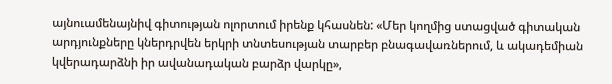այնուամենայնիվ գիտության ոլորտում իրենք կհասնեն: «Մեր կողմից ստացված գիտական արդյունքները կներդրվեն երկրի տնտեսության տարբեր բնագավառներում, և ակադեմիան կվերադարձնի իր ավանադական բարձր վարկը»,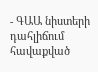- ԳԱԱ նիստերի դահլիճում հավաքված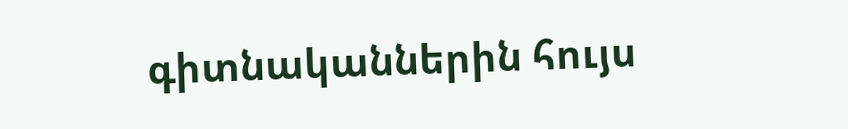գիտնականներին հույս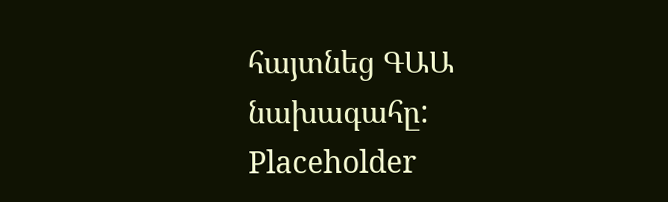հայտնեց ԳԱԱ նախագահը:
Placeholder